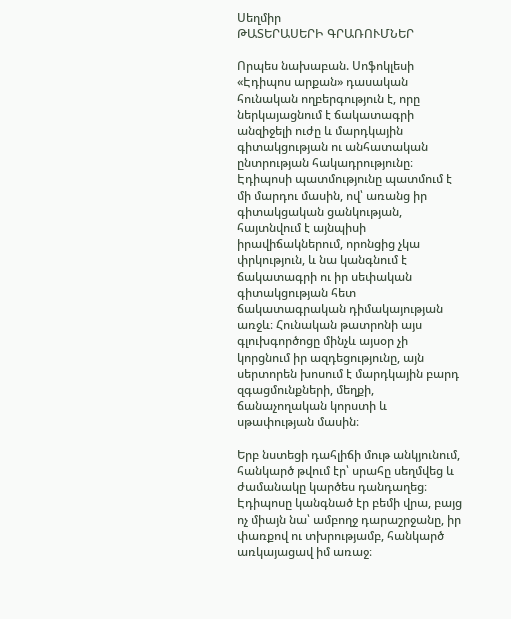Սեղմիր
ԹԱՏԵՐԱՍԵՐԻ ԳՐԱՌՈՒՄՆԵՐ

Որպես նախաբան. Սոֆոկլեսի «Էդիպոս արքան» դասական հունական ողբերգություն է, որը ներկայացնում է ճակատագրի անզիջելի ուժը և մարդկային գիտակցության ու անհատական ընտրության հակադրությունը։ Էդիպոսի պատմությունը պատմում է մի մարդու մասին, ով՝ առանց իր գիտակցական ցանկության, հայտնվում է այնպիսի իրավիճակներում, որոնցից չկա փրկություն, և նա կանգնում է ճակատագրի ու իր սեփական գիտակցության հետ ճակատագրական դիմակայության առջև։ Հունական թատրոնի այս գլուխգործոցը մինչև այսօր չի կորցնում իր ազդեցությունը, այն սերտորեն խոսում է մարդկային բարդ զգացմունքների, մեղքի, ճանաչողական կորստի և սթափության մասին։

Երբ նստեցի դահլիճի մութ անկյունում, հանկարծ թվում էր՝ սրահը սեղմվեց և ժամանակը կարծես դանդաղեց։ Էդիպոսը կանգնած էր բեմի վրա, բայց ոչ միայն նա՝ ամբողջ դարաշրջանը, իր փառքով ու տխրությամբ, հանկարծ առկայացավ իմ առաջ։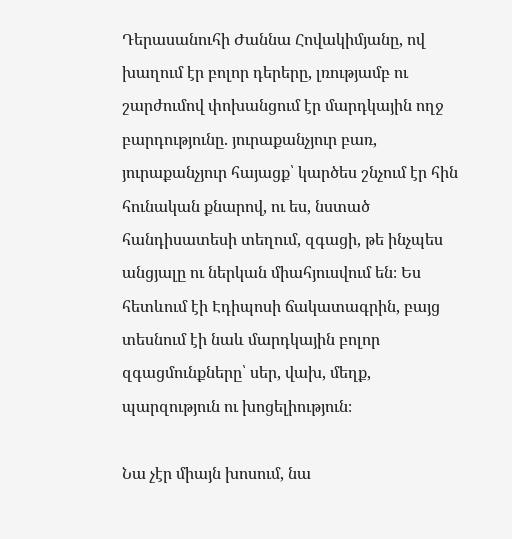Դերասանուհի Ժաննա Հովակիմյանը, ով խաղում էր բոլոր դերերը, լռությամբ ու շարժումով փոխանցում էր մարդկային ողջ բարդությունը. յուրաքանչյուր բառ, յուրաքանչյուր հայացք՝ կարծես շնչում էր հին հունական քնարով, ու ես, նստած հանդիսատեսի տեղում, զգացի, թե ինչպես անցյալը ու ներկան միահյուսվում են։ Ես հետևում էի Էդիպոսի ճակատագրին, բայց տեսնում էի նաև մարդկային բոլոր զգացմունքները՝ սեր, վախ, մեղք, պարզություն ու խոցելիություն։

Նա չէր միայն խոսում, նա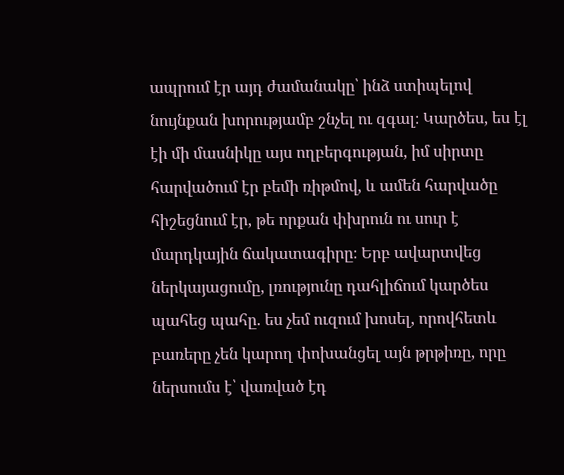ապրում էր այդ ժամանակը՝ ինձ ստիպելով նույնքան խորությամբ շնչել ու զգալ։ Կարծես, ես էլ էի մի մասնիկը այս ողբերգության, իմ սիրտը հարվածում էր բեմի ռիթմով, և ամեն հարվածը հիշեցնում էր, թե որքան փխրուն ու սուր է մարդկային ճակատագիրը։ Երբ ավարտվեց ներկայացումը, լռությունը դահլիճում կարծես պահեց պահը. ես չեմ ուզում խոսել, որովհետև բառերը չեն կարող փոխանցել այն թրթիռը, որը ներսումս է՝ վառված էդ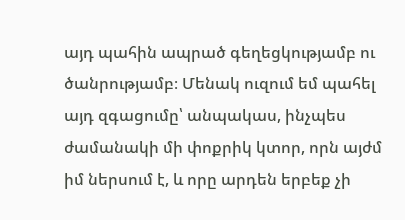այդ պահին ապրած գեղեցկությամբ ու ծանրությամբ։ Մենակ ուզում եմ պահել այդ զգացումը՝ անպակաս, ինչպես ժամանակի մի փոքրիկ կտոր, որն այժմ իմ ներսում է, և որը արդեն երբեք չի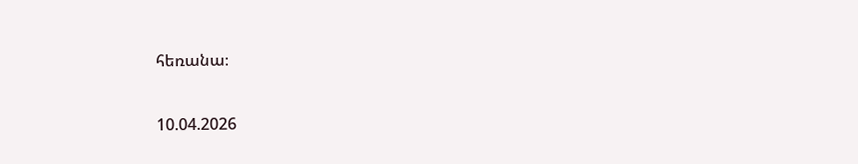հեռանա։

10.04.2026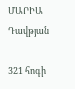ՄԱՐԻԱ Դավթյան

321 հոգի